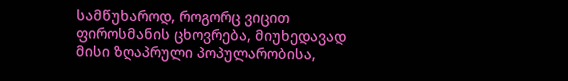სამწუხაროდ, როგორც ვიცით ფიროსმანის ცხოვრება, მიუხედავად მისი ზღაპრული პოპულარობისა,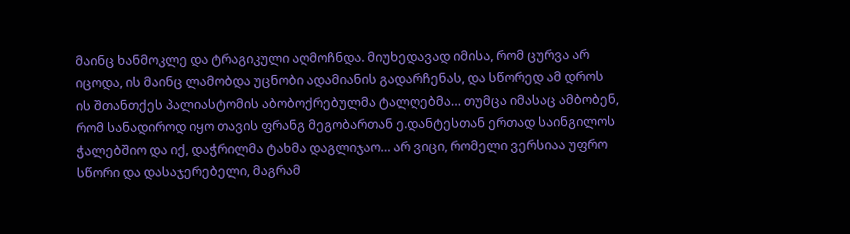მაინც ხანმოკლე და ტრაგიკული აღმოჩნდა. მიუხედავად იმისა, რომ ცურვა არ იცოდა, ის მაინც ლამობდა უცნობი ადამიანის გადარჩენას, და სწორედ ამ დროს ის შთანთქეს პალიასტომის აბობოქრებულმა ტალღებმა… თუმცა იმასაც ამბობენ, რომ სანადიროდ იყო თავის ფრანგ მეგობართან ე.დანტესთან ერთად საინგილოს ჭალებშიო და იქ, დაჭრილმა ტახმა დაგლიჯაო… არ ვიცი, რომელი ვერსიაა უფრო სწორი და დასაჯერებელი, მაგრამ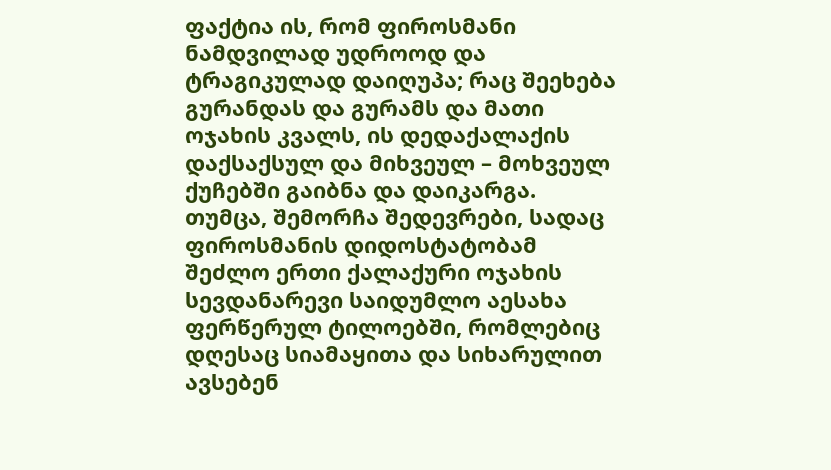ფაქტია ის, რომ ფიროსმანი ნამდვილად უდროოდ და ტრაგიკულად დაიღუპა; რაც შეეხება გურანდას და გურამს და მათი ოჯახის კვალს, ის დედაქალაქის დაქსაქსულ და მიხვეულ – მოხვეულ ქუჩებში გაიბნა და დაიკარგა. თუმცა, შემორჩა შედევრები, სადაც ფიროსმანის დიდოსტატობამ შეძლო ერთი ქალაქური ოჯახის სევდანარევი საიდუმლო აესახა ფერწერულ ტილოებში, რომლებიც დღესაც სიამაყითა და სიხარულით ავსებენ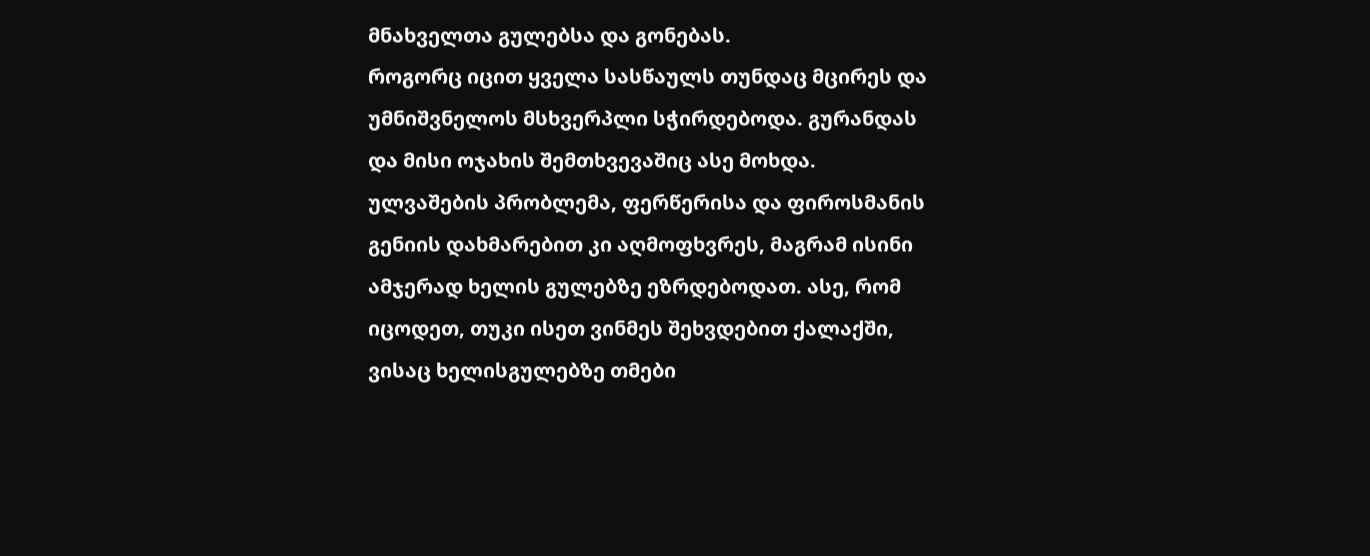მნახველთა გულებსა და გონებას.
როგორც იცით ყველა სასწაულს თუნდაც მცირეს და უმნიშვნელოს მსხვერპლი სჭირდებოდა. გურანდას და მისი ოჯახის შემთხვევაშიც ასე მოხდა. ულვაშების პრობლემა, ფერწერისა და ფიროსმანის გენიის დახმარებით კი აღმოფხვრეს, მაგრამ ისინი ამჯერად ხელის გულებზე ეზრდებოდათ. ასე, რომ იცოდეთ, თუკი ისეთ ვინმეს შეხვდებით ქალაქში, ვისაც ხელისგულებზე თმები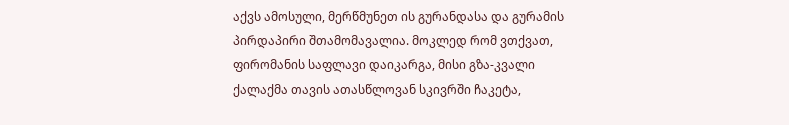აქვს ამოსული, მერწმუნეთ ის გურანდასა და გურამის პირდაპირი შთამომავალია. მოკლედ რომ ვთქვათ, ფირომანის საფლავი დაიკარგა, მისი გზა-კვალი ქალაქმა თავის ათასწლოვან სკივრში ჩაკეტა,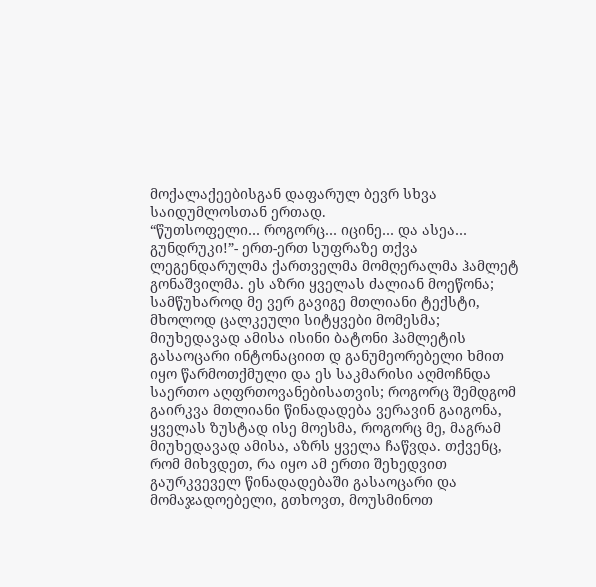მოქალაქეებისგან დაფარულ ბევრ სხვა საიდუმლოსთან ერთად.
“წუთსოფელი… როგორც… იცინე… და ასეა… გუნდრუკი!”- ერთ-ერთ სუფრაზე თქვა ლეგენდარულმა ქართველმა მომღერალმა ჰამლეტ გონაშვილმა. ეს აზრი ყველას ძალიან მოეწონა; სამწუხაროდ მე ვერ გავიგე მთლიანი ტექსტი, მხოლოდ ცალკეული სიტყვები მომესმა; მიუხედავად ამისა ისინი ბატონი ჰამლეტის გასაოცარი ინტონაციით დ განუმეორებელი ხმით იყო წარმოთქმული და ეს საკმარისი აღმოჩნდა საერთო აღფრთოვანებისათვის; როგორც შემდგომ გაირკვა მთლიანი წინადადება ვერავინ გაიგონა, ყველას ზუსტად ისე მოესმა, როგორც მე, მაგრამ მიუხედავად ამისა, აზრს ყველა ჩაწვდა. თქვენც, რომ მიხვდეთ, რა იყო ამ ერთი შეხედვით გაურკვეველ წინადადებაში გასაოცარი და მომაჯადოებელი, გთხოვთ, მოუსმინოთ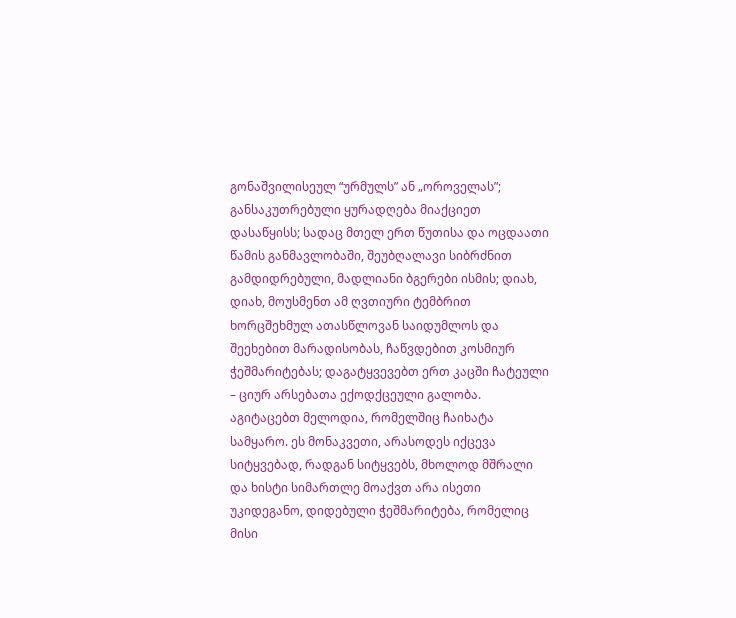გონაშვილისეულ “ურმულს” ან „ოროველას”; განსაკუთრებული ყურადღება მიაქციეთ დასაწყისს; სადაც მთელ ერთ წუთისა და ოცდაათი წამის განმავლობაში, შეუბღალავი სიბრძნით გამდიდრებული, მადლიანი ბგერები ისმის; დიახ, დიახ, მოუსმენთ ამ ღვთიური ტემბრით ხორცშეხმულ ათასწლოვან საიდუმლოს და შეეხებით მარადისობას, ჩაწვდებით კოსმიურ ჭეშმარიტებას; დაგატყვევებთ ერთ კაცში ჩატეული – ციურ არსებათა ექოდქცეული გალობა. აგიტაცებთ მელოდია, რომელშიც ჩაიხატა სამყარო. ეს მონაკვეთი, არასოდეს იქცევა სიტყვებად, რადგან სიტყვებს, მხოლოდ მშრალი და ხისტი სიმართლე მოაქვთ არა ისეთი უკიდეგანო, დიდებული ჭეშმარიტება, რომელიც მისი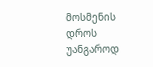მოსმენის დროს უანგაროდ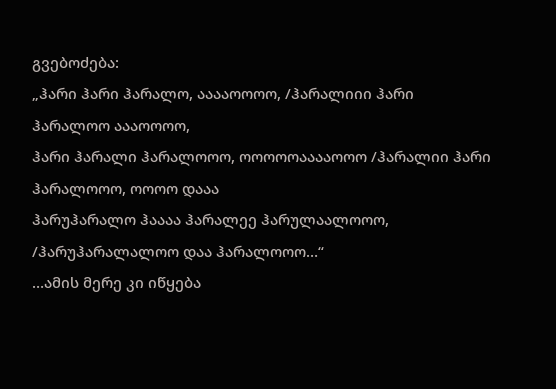გვებოძება:
„ჰარი ჰარი ჰარალო, ააააოოოო, /ჰარალიიი ჰარი ჰარალოო აააოოოო,
ჰარი ჰარალი ჰარალოოო, ოოოოოააააოოო /ჰარალიი ჰარი ჰარალოოო, ოოოო დააა
ჰარუჰარალო ჰაააა ჰარალეე ჰარულაალოოო, /ჰარუჰარალალოო დაა ჰარალოოო…“
…ამის მერე კი იწყება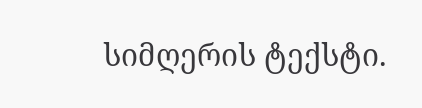სიმღერის ტექსტი.